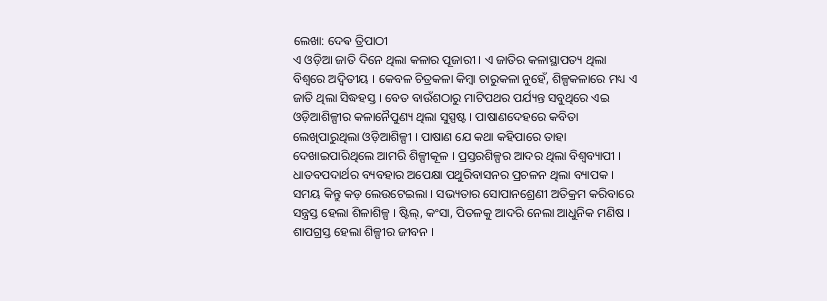ଲେଖା: ଦେଵ ତ୍ରିପାଠୀ
ଏ ଓଡ଼ିଆ ଜାତି ଦିନେ ଥିଲା କଳାର ପୂଜାରୀ । ଏ ଜାତିର କଳାସ୍ଥାପତ୍ୟ ଥିଲା ବିଶ୍ୱରେ ଅଦ୍ୱିତୀୟ । କେବଳ ଚିତ୍ରକଳା କିମ୍ବା ଚାରୁକଳା ନୁହେଁ, ଶିଳ୍ପକଳାରେ ମଧ୍ୟ ଏ ଜାତି ଥିଲା ସିଦ୍ଧହସ୍ତ । ବେତ ବାଉଁଶଠାରୁ ମାଟିପଥର ପର୍ଯ୍ୟନ୍ତ ସବୁଥିରେ ଏଇ ଓଡ଼ିଆଶିଳ୍ପୀର କଳାନୈପୁଣ୍ୟ ଥିଲା ସୁସ୍ପଷ୍ଟ । ପାଷାଣଦେହରେ କବିତା ଲେଖିପାରୁଥିଲା ଓଡ଼ିଆଶିଳ୍ପୀ । ପାଷାଣ ଯେ କଥା କହିପାରେ ତାହା ଦେଖାଇପାରିଥିଲେ ଆମରି ଶିଳ୍ପୀକୂଳ । ପ୍ରସ୍ତରଶିଳ୍ପର ଆଦର ଥିଲା ବିଶ୍ୱବ୍ୟାପୀ । ଧାତବପଦାର୍ଥର ବ୍ୟବହାର ଅପେକ୍ଷା ପଥୁରିବାସନର ପ୍ରଚଳନ ଥିଲା ବ୍ୟାପକ ।
ସମୟ କିନ୍ତୁ କଡ଼ ଲେଉଟେଇଲା । ସଭ୍ୟତାର ସୋପାନଶ୍ରେଣୀ ଅତିକ୍ରମ କରିବାରେ ସନ୍ତ୍ରସ୍ତ ହେଲା ଶିଳାଶିଳ୍ପ । ଷ୍ଟିଲ୍, କଂସା, ପିତଳକୁ ଆଦରି ନେଲା ଆଧୁନିକ ମଣିଷ । ଶାପଗ୍ରସ୍ତ ହେଲା ଶିଳ୍ପୀର ଜୀବନ ।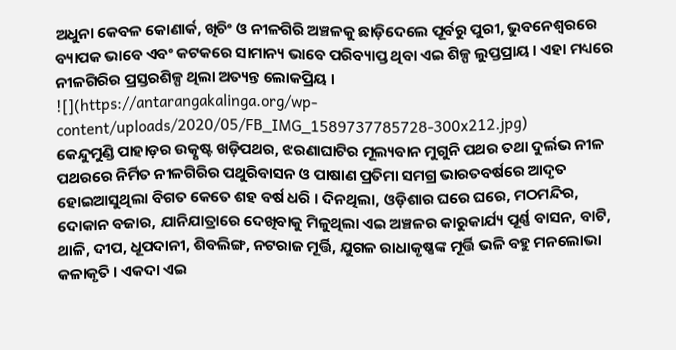ଅଧୁନା କେବଳ କୋଣାର୍କ, ଖିଚିଂ ଓ ନୀଳଗିରି ଅଞ୍ଚଳକୁ ଛାଡ଼ିଦେଲେ ପୂର୍ବରୁ ପୁରୀ, ଭୁବନେଶ୍ୱରରେ ବ୍ୟାପକ ଭାବେ ଏବଂ କଟକରେ ସାମାନ୍ୟ ଭାବେ ପରିବ୍ୟାପ୍ତ ଥିବା ଏଇ ଶିଳ୍ପ ଲୁପ୍ତପ୍ରାୟ । ଏହା ମଧ୍ୟରେ ନୀଳଗିରିର ପ୍ରସ୍ତରଶିଳ୍ପ ଥିଲା ଅତ୍ୟନ୍ତ ଲୋକପ୍ରିୟ ।
![](https://antarangakalinga.org/wp-content/uploads/2020/05/FB_IMG_1589737785728-300x212.jpg)
କେନ୍ଦୁମୁଣ୍ଡି ପାହାଡ଼ର ଉତ୍କୃଷ୍ଟ ଖଡ଼ିପଥର, ଝରଣାଘାଟିର ମୂଲ୍ୟବାନ ମୁଗୁନି ପଥର ତଥା ଦୁର୍ଲଭ ନୀଳ ପଥରରେ ନିର୍ମିତ ନୀଳଗିରିର ପଥୁରିବାସନ ଓ ପାଷାଣ ପ୍ରତିମା ସମଗ୍ର ଭାରତବର୍ଷରେ ଆଦୃତ ହୋଇଆସୁଥିଲା ବିଗତ କେତେ ଶହ ବର୍ଷ ଧରି । ଦିନଥିଲା, ଓଡ଼ିଶାର ଘରେ ଘରେ, ମଠମନ୍ଦିର, ଦୋକାନ ବଜାର, ଯାନିଯାତ୍ରାରେ ଦେଖିବାକୁ ମିଳୁଥିଲା ଏଇ ଅଞ୍ଚଳର କାରୁକାର୍ଯ୍ୟ ପୂର୍ଣ୍ଣ ବାସନ, ବାଟି, ଥାଳି, ଦୀପ, ଧୂପଦାନୀ, ଶିବଲିଙ୍ଗ, ନଟରାଜ ମୂର୍ତ୍ତି, ଯୁଗଳ ରାଧାକୃଷ୍ଣଙ୍କ ମୂର୍ତ୍ତି ଭଳି ବହୁ ମନଲୋଭା କଳାକୃତି । ଏକଦା ଏଇ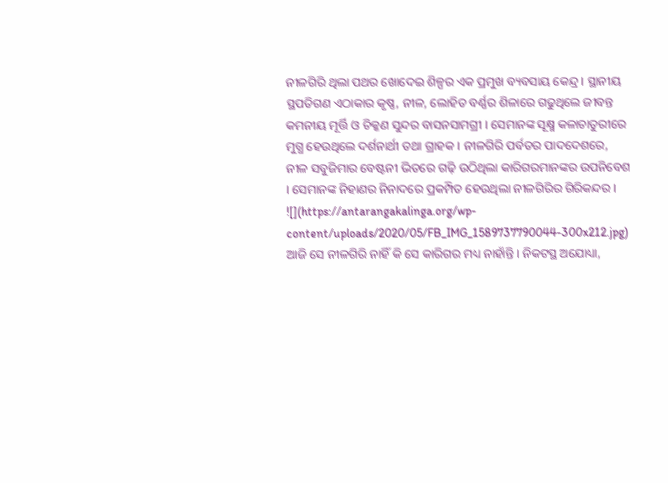ନୀଳଗିରି ଥିଲା ପଥର ଖୋଦେଇ ଶିଳ୍ପର ଏକ ପ୍ରମୁଖ ବ୍ୟବସାୟ କେନ୍ଦ୍ର । ସ୍ଥାନୀୟ ସ୍ଥପତିଗଣ ଏଠାକାର କୃଷ୍ଣ, ନୀଳ, ଲୋହିତ ବର୍ଣ୍ଣର ଶିଳାରେ ଗଢୁଥିଲେ ଜୀବନ୍ତ କମନୀୟ ମୂର୍ତ୍ତି ଓ ଚିକ୍କଣ ସୁନ୍ଦର ବାସନସାମଗ୍ରୀ । ସେମାନଙ୍କ ସୂକ୍ଷ୍ମ କଳାଚାତୁରୀରେ ମୁଗ୍ଧ ହେଉଥିଲେ ଦର୍ଶନାର୍ଥୀ ତଥା ଗ୍ରାହକ । ନୀଳଗିରି ପର୍ବତର ପାଦଦେଶରେ, ନୀଳ ସବୁଜିମାର ବେଷ୍ଟନୀ ଭିତରେ ଗଢ଼ି ଉଠିଥିଲା କାରିଗରମାନଙ୍କର ଉପନିବେଶ । ସେମାନଙ୍କ ନିହାଣର ନିନାଦରେ ପ୍ରକମ୍ପିତ ହେଉଥିଲା ନୀଳଗିରିର ଗିରିକନ୍ଦର ।
![](https://antarangakalinga.org/wp-content/uploads/2020/05/FB_IMG_1589737790044-300x212.jpg)
ଆଜି ସେ ନୀଳଗିରି ନାହିଁ କି ସେ କାରିଗର ମଧ୍ୟ ନାହାଁନ୍ତି । ନିକଟସ୍ଥ ଅଯୋଧ୍ୟା,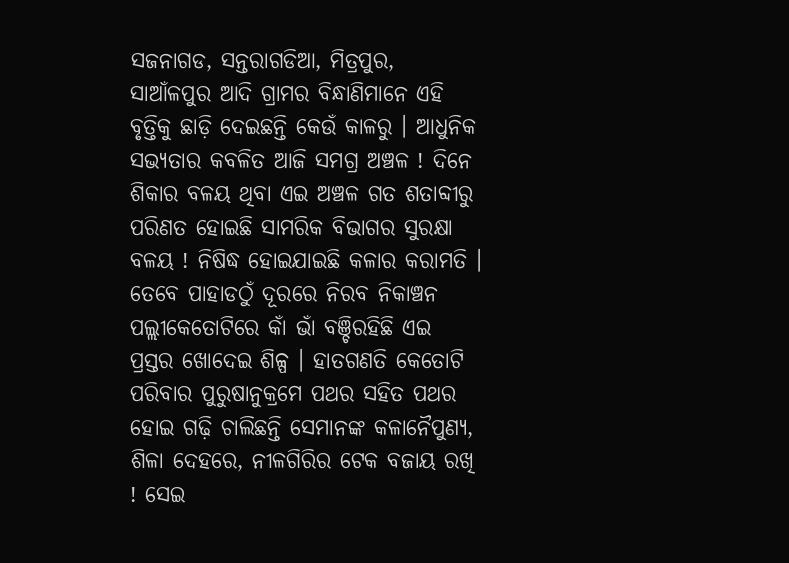ସଜନାଗଡ, ସନ୍ତରାଗଡିଆ, ମିତ୍ରପୁର, ସାଆଁଳପୁର ଆଦି ଗ୍ରାମର ବିନ୍ଧାଣିମାନେ ଏହି ବୃତ୍ତିକୁ ଛାଡ଼ି ଦେଇଛନ୍ତି କେଉଁ କାଳରୁ । ଆଧୁନିକ ସଭ୍ୟତାର କବଳିତ ଆଜି ସମଗ୍ର ଅଞ୍ଚଳ ! ଦିନେ ଶିକାର ବଳୟ ଥିବା ଏଇ ଅଞ୍ଚଳ ଗତ ଶତାବ୍ଦୀରୁ ପରିଣତ ହୋଇଛି ସାମରିକ ବିଭାଗର ସୁରକ୍ଷା ବଳୟ ! ନିଷିଦ୍ଧ ହୋଇଯାଇଛି କଳାର କରାମତି । ତେବେ ପାହାଡଠୁଁ ଦୂରରେ ନିରବ ନିକାଞ୍ଚନ ପଲ୍ଲୀକେତୋଟିରେ କାଁ ଭାଁ ବଞ୍ଚିରହିଛି ଏଇ ପ୍ରସ୍ତର ଖୋଦେଇ ଶିଳ୍ପ । ହାତଗଣତି କେତୋଟି ପରିବାର ପୁରୁଷାନୁକ୍ରମେ ପଥର ସହିତ ପଥର ହୋଇ ଗଢ଼ି ଚାଲିଛନ୍ତି ସେମାନଙ୍କ କଳାନୈପୁଣ୍ୟ, ଶିଳା ଦେହରେ, ନୀଳଗିରିର ଟେକ ବଜାୟ ରଖି ! ସେଇ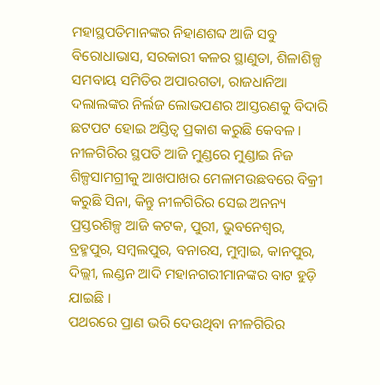ମହାସ୍ଥପତିମାନଙ୍କର ନିହାଣଶବ୍ଦ ଆଜି ସବୁ ବିରୋଧାଭାସ, ସରକାରୀ କଳର ସ୍ଥାଣୁତା, ଶିଳାଶିଳ୍ପ ସମବାୟ ସମିତିର ଅପାରଗତା, ରାଜଧାନିଆ ଦଲାଲଙ୍କର ନିର୍ଲଜ ଲୋଭପଣର ଆସ୍ତରଣକୁ ବିଦାରି ଛଟପଟ ହୋଇ ଅସ୍ତିତ୍ବ ପ୍ରକାଶ କରୁଛି କେବଳ ।
ନୀଳଗିରିର ସ୍ଥପତି ଆଜି ମୁଣ୍ଡରେ ମୁଣ୍ଡାଇ ନିଜ ଶିଳ୍ପସାମଗ୍ରୀକୁ ଆଖପାଖର ମେଳାମଉଛବରେ ବିକ୍ରୀ କରୁଛି ସିନା, କିନ୍ତୁ ନୀଳଗିରିର ସେଇ ଅନନ୍ୟ ପ୍ରସ୍ତରଶିଳ୍ପ ଆଜି କଟକ, ପୁରୀ, ଭୁବନେଶ୍ୱର, ବ୍ରହ୍ମପୁର, ସମ୍ବଲପୁର, ବନାରସ, ମୁମ୍ବାଇ, କାନପୁର, ଦିଲ୍ଲୀ, ଲଣ୍ଡନ ଆଦି ମହାନଗରୀମାନଙ୍କର ବାଟ ହୁଡ଼ି ଯାଇଛି ।
ପଥରରେ ପ୍ରାଣ ଭରି ଦେଉଥିବା ନୀଳଗିରିର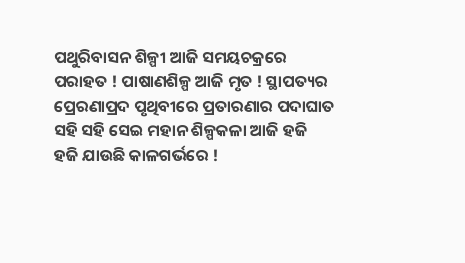ପଥୁରିବାସନ ଶିଳ୍ପୀ ଆଜି ସମୟଚକ୍ରରେ ପରାହତ ! ପାଷାଣଶିଳ୍ପ ଆଜି ମୃତ ! ସ୍ଥାପତ୍ୟର ପ୍ରେରଣାପ୍ରଦ ପୃଥିବୀରେ ପ୍ରତାରଣାର ପଦାଘାତ ସହି ସହି ସେଇ ମହାନ ଶିଳ୍ପକଳା ଆଜି ହଜି ହଜି ଯାଉଛି କାଳଗର୍ଭରେ !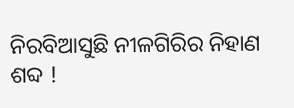ନିରବିଆସୁଛି ନୀଳଗିରିର ନିହାଣ ଶବ୍ଦ !